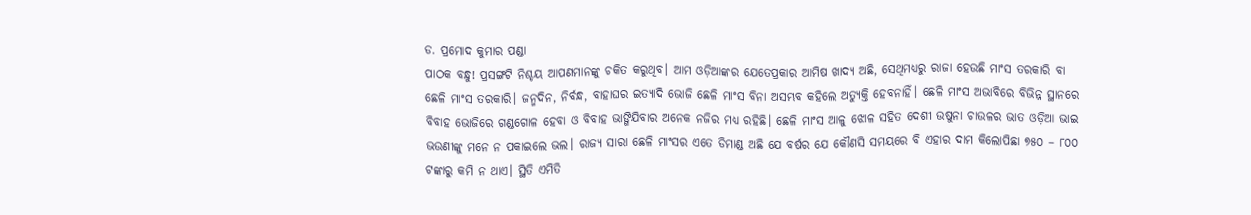ଡ. ପ୍ରମୋଦ କୁମାର ପଣ୍ଡା
ପାଠକ ବନ୍ଧୁ! ପ୍ରସଙ୍ଗଟି ନିଶ୍ଚୟ ଆପଣମାନଙ୍କୁ ଚକିତ କରୁଥିବ। ଆମ ଓଡ଼ିଆଙ୍କର ଯେତେପ୍ରକାର ଆମିଷ ଖାଦ୍ୟ ଅଛି, ସେଥିମଧ୍ୟରୁ ରାଜା ହେଉଛି ମାଂସ ତରକାରି ବା ଛେଳି ମାଂସ ତରକାରି। ଜନ୍ମଦିନ, ନିର୍ବନ୍ଧ, ବାହାଘର ଇତ୍ୟାଦି ଭୋଜି ଛେଳି ମାଂସ ବିନା ଅସମ୍ଭବ କହିଲେ ଅତ୍ୟୁକ୍ତି ହେବନାହିଁ। ଛେଳି ମାଂସ ଅଭାବିରେ ବିଭିନ୍ନ ସ୍ଥାନରେ ବିବାହ ଭୋଜିରେ ଗଣ୍ଡଗୋଳ ହେବା ଓ ବିବାହ ଭାଙ୍ଗିଯିବାର ଅନେକ ନଜିର ମଧ୍ୟ ରହିଛି। ଛେଳି ମାଂସ ଆଳୁ ଝୋଳ ସହିତ ଦେଶୀ ଉଷୁନା ଚାଉଳର ଭାତ ଓଡ଼ିଆ ଭାଇ ଭଉଣୀଙ୍କୁ ମନେ ନ ପକାଇଲେ ଭଲ। ରାଜ୍ୟ ସାରା ଛେଳି ମାଂସର ଏତେ ଡିମାଣ୍ଡ ଅଛି ଯେ ବର୍ଷର ଯେ କୌଣସି ସମୟରେ ବି ଏହାର ଦାମ କିଲୋପିଛା ୭୫୦ – ୮୦୦ ଟଙ୍କାରୁ କମି ନ ଥାଏ। ସ୍ଥିତି ଏମିତି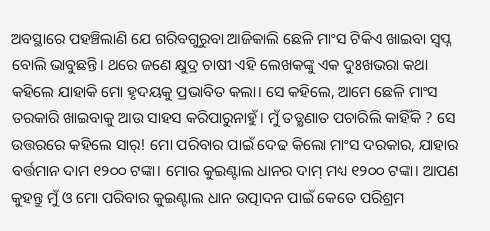ଅବସ୍ଥାରେ ପହଞ୍ଚିଲାଣି ଯେ ଗରିବଗୁରୁବା ଆଜିକାଲି ଛେଳି ମାଂସ ଟିକିଏ ଖାଇବା ସ୍ବପ୍ନ ବୋଲି ଭାବୁଛନ୍ତି। ଥରେ ଜଣେ କ୍ଷୁଦ୍ର ଚାଷୀ ଏହି ଲେଖକଙ୍କୁ ଏକ ଦୁଃଖଭରା କଥା କହିଲେ ଯାହାକି ମୋ ହୃଦୟକୁ ପ୍ରଭାବିତ କଲା। ସେ କହିଲେ, ଆମେ ଛେଳି ମାଂସ ତରକାରି ଖାଇବାକୁ ଆଉ ସାହସ କରିପାରୁନାହୁଁ। ମୁଁ ତତ୍କ୍ଷଣାତ ପଚାରିଲି କାହିଁକି ? ସେ ଉତ୍ତରରେ କହିଲେ ସାର୍! ମୋ ପରିବାର ପାଇଁ ଦେଢ କିଲୋ ମାଂସ ଦରକାର, ଯାହାର ବର୍ତ୍ତମାନ ଦାମ ୧୨୦୦ ଟଙ୍କା। ମୋର କୁଇଣ୍ଟାଲ ଧାନର ଦାମ୍ ମଧ୍ୟ ୧୨୦୦ ଟଙ୍କା। ଆପଣ କୁହନ୍ତୁ ମୁଁ ଓ ମୋ ପରିବାର କୁଇଣ୍ଟାଲ ଧାନ ଉତ୍ପାଦନ ପାଇଁ କେତେ ପରିଶ୍ରମ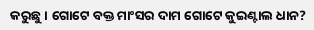କରୁଛୁ। ଗୋଟେ ବକ୍ତ ମାଂସର ଦାମ ଗୋଟେ କୁଇଣ୍ଟାଲ ଧାନ?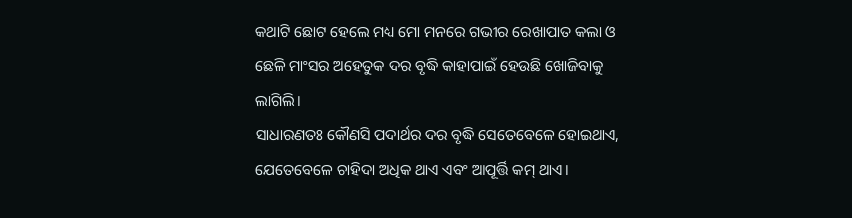କଥାଟି ଛୋଟ ହେଲେ ମଧ୍ୟ ମୋ ମନରେ ଗଭୀର ରେଖାପାତ କଲା ଓ ଛେଳି ମାଂସର ଅହେତୁକ ଦର ବୃଦ୍ଧି କାହାପାଇଁ ହେଉଛି ଖୋଜିବାକୁ ଲାଗିଲି।
ସାଧାରଣତଃ କୌଣସି ପଦାର୍ଥର ଦର ବୃଦ୍ଧି ସେତେବେଳେ ହୋଇଥାଏ, ଯେତେବେଳେ ଚାହିଦା ଅଧିକ ଥାଏ ଏବଂ ଆପୂର୍ତ୍ତି କମ୍ ଥାଏ।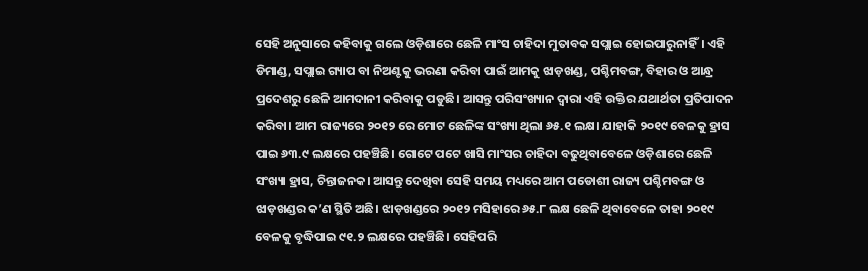ସେହି ଅନୁସାରେ କହିବାକୁ ଗଲେ ଓଡ଼ିଶାରେ ଛେଳି ମାଂସ ଚାହିଦା ମୁତାବକ ସପ୍ଲାଇ ହୋଇପାରୁନାହିଁ। ଏହି ଡିମାଣ୍ଡ, ସପ୍ଲାଇ ଗ୍ୟାପ ବା ନିଅଣ୍ଟକୁ ଭରଣା କରିବା ପାଇଁ ଆମକୁ ଝାଡ଼ଖଣ୍ଡ, ପଶ୍ଚିମବଙ୍ଗ, ବିହାର ଓ ଆନ୍ଧ୍ର ପ୍ରଦେଶରୁ ଛେଳି ଆମଦାନୀ କରିବାକୁ ପଡୁଛି। ଆସନ୍ତୁ ପରିସଂଖ୍ୟାନ ଦ୍ୱାରା ଏହି ଉକ୍ତିର ଯଥାର୍ଥତା ପ୍ରତିପାଦନ କରିବା। ଆମ ରାଜ୍ୟରେ ୨୦୧୨ ରେ ମୋଟ ଛେଳିଙ୍କ ସଂଖ୍ୟା ଥିଲା ୬୫.୧ ଲକ୍ଷ। ଯାହାକି ୨୦୧୯ ବେଳକୁ ହ୍ରାସ ପାଇ ୬୩.୯ ଲକ୍ଷରେ ପହଞ୍ଚିଛି। ଗୋଟେ ପଟେ ଖାସି ମାଂସର ଚାହିଦା ବଢୁଥିବାବେଳେ ଓଡ଼ିଶାରେ ଛେଳି ସଂଖ୍ୟା ହ୍ରାସ, ଚିନ୍ତାଜନକ। ଆସନ୍ତୁ ଦେଖିବା ସେହି ସମୟ ମଧ୍ୟରେ ଆମ ପଡୋଶୀ ରାଜ୍ୟ ପଶ୍ଚିମବଙ୍ଗ ଓ ଝାଡ଼ଖଣ୍ଡର କ’ଣ ସ୍ଥିତି ଅଛି। ଝାଡ଼ଖଣ୍ଡରେ ୨୦୧୨ ମସିହାରେ ୬୫.୮ ଲକ୍ଷ ଛେଳି ଥିବାବେଳେ ତାହା ୨୦୧୯ ବେଳକୁ ବୃଦ୍ଧିପାଇ ୯୧.୨ ଲକ୍ଷରେ ପହଞ୍ଚିଛି। ସେହିପରି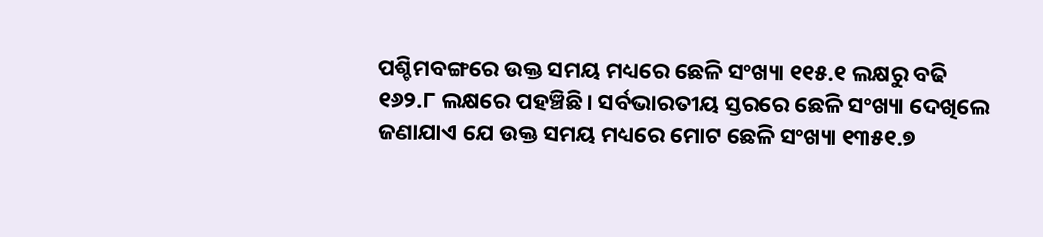ପଶ୍ଚିମବଙ୍ଗରେ ଉକ୍ତ ସମୟ ମଧ୍ୟରେ ଛେଳି ସଂଖ୍ୟା ୧୧୫.୧ ଲକ୍ଷରୁ ବଢି ୧୬୨.୮ ଲକ୍ଷରେ ପହଞ୍ଚିଛି। ସର୍ବଭାରତୀୟ ସ୍ତରରେ ଛେଳି ସଂଖ୍ୟା ଦେଖିଲେ ଜଣାଯାଏ ଯେ ଉକ୍ତ ସମୟ ମଧ୍ୟରେ ମୋଟ ଛେଳି ସଂଖ୍ୟା ୧୩୫୧.୭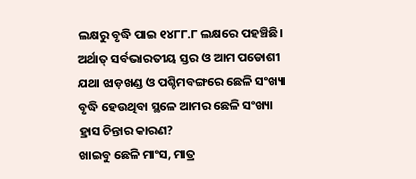ଲକ୍ଷରୁ ବୃଦ୍ଧି ପାଇ ୧୪୮୮.୮ ଲକ୍ଷରେ ପହଞ୍ଚିଛି। ଅର୍ଥାତ୍ ସର୍ବଭାରତୀୟ ସ୍ତର ଓ ଆମ ପଡୋଶୀ ଯଥା ଝାଡ଼ଖଣ୍ଡ ଓ ପଶ୍ଚିମବଙ୍ଗରେ ଛେଳି ସଂଖ୍ୟା ବୃଦ୍ଧି ହେଉଥିବା ସ୍ଥଳେ ଆମର ଛେଳି ସଂଖ୍ୟା ହ୍ରାସ ଚିନ୍ତାର କାରଣ?
ଖାଇବୁ ଛେଳି ମାଂସ, ମାତ୍ର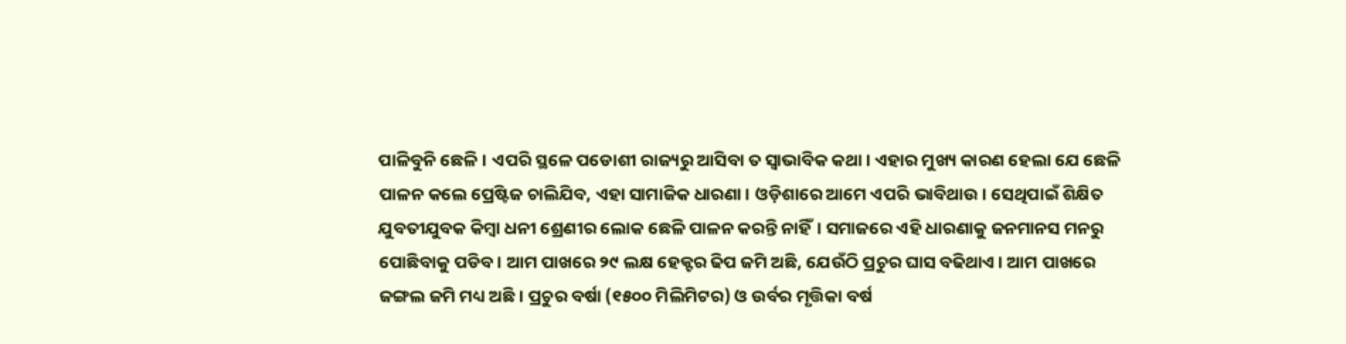ପାଳିବୁନି ଛେଳି। ଏପରି ସ୍ଥଳେ ପଡୋଶୀ ରାଜ୍ୟରୁ ଆସିବା ତ ସ୍ବାଭାବିକ କଥା। ଏହାର ମୁଖ୍ୟ କାରଣ ହେଲା ଯେ ଛେଳି ପାଳନ କଲେ ପ୍ରେଷ୍ଟିଜ ଚାଲିଯିବ, ଏହା ସାମାଜିକ ଧାରଣା। ଓଡ଼ିଶାରେ ଆମେ ଏପରି ଭାବିଥାଉ। ସେଥିପାଇଁ ଶିକ୍ଷିତ ଯୁବତୀଯୁବକ କିମ୍ବା ଧନୀ ଶ୍ରେଣୀର ଲୋକ ଛେଳି ପାଳନ କରନ୍ତି ନାହିଁ। ସମାଜରେ ଏହି ଧାରଣାକୁ ଜନମାନସ ମନରୁ ପୋଛିବାକୁ ପଡିବ। ଆମ ପାଖରେ ୨୯ ଲକ୍ଷ ହେକ୍ଟର ଢିପ ଜମି ଅଛି, ଯେଉଁଠି ପ୍ରଚୁର ଘାସ ବଢିଥାଏ। ଆମ ପାଖରେ ଜଙ୍ଗଲ ଜମି ମଧ୍ୟ ଅଛି। ପ୍ରଚୁର ବର୍ଷା (୧୫୦୦ ମିଲିମିଟର) ଓ ଉର୍ବର ମୃତ୍ତିକା ବର୍ଷ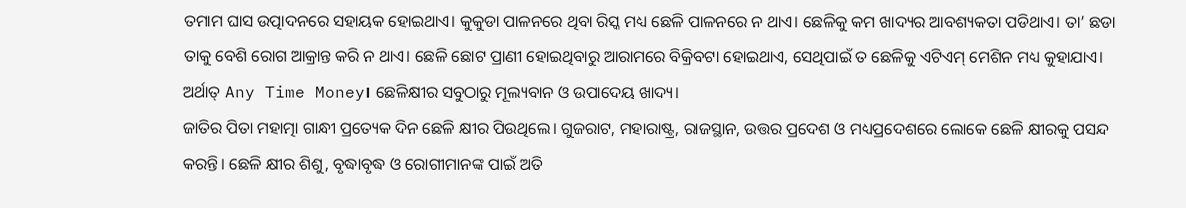ତମାମ ଘାସ ଉତ୍ପାଦନରେ ସହାୟକ ହୋଇଥାଏ। କୁକୁଡା ପାଳନରେ ଥିବା ରିସ୍କ ମଧ୍ୟ ଛେଳି ପାଳନରେ ନ ଥାଏ। ଛେଳିକୁ କମ ଖାଦ୍ୟର ଆବଶ୍ୟକତା ପଡିଥାଏ। ତା’ ଛଡା ତାକୁ ବେଶି ରୋଗ ଆକ୍ରାନ୍ତ କରି ନ ଥାଏ। ଛେଳି ଛୋଟ ପ୍ରାଣୀ ହୋଇଥିବାରୁ ଆରାମରେ ବିକ୍ରିବଟା ହୋଇଥାଏ, ସେଥିପାଇଁ ତ ଛେଳିକୁ ଏଟିଏମ୍ ମେଶିନ ମଧ୍ୟ କୁହାଯାଏ। ଅର୍ଥାତ୍ Any Time Money। ଛେଳିକ୍ଷୀର ସବୁଠାରୁ ମୂଲ୍ୟବାନ ଓ ଉପାଦେୟ ଖାଦ୍ୟ।
ଜାତିର ପିତା ମହାତ୍ମା ଗାନ୍ଧୀ ପ୍ରତ୍ୟେକ ଦିନ ଛେଳି କ୍ଷୀର ପିଉଥିଲେ। ଗୁଜରାଟ, ମହାରାଷ୍ଟ୍ର, ରାଜସ୍ଥାନ, ଉତ୍ତର ପ୍ରଦେଶ ଓ ମଧ୍ୟପ୍ରଦେଶରେ ଲୋକେ ଛେଳି କ୍ଷୀରକୁ ପସନ୍ଦ କରନ୍ତି। ଛେଳି କ୍ଷୀର ଶିଶୁ, ବୃଦ୍ଧାବୃଦ୍ଧ ଓ ରୋଗୀମାନଙ୍କ ପାଇଁ ଅତି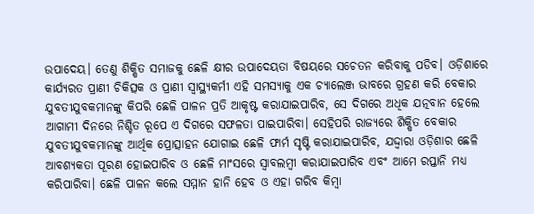ଉପାଦେୟ। ତେଣୁ ଶିକ୍ଷିତ ସମାଜକୁ ଛେଳି କ୍ଷୀର ଉପାଦେୟତା ବିଷୟରେ ସଚେତନ କରିବାକୁ ପଡିବ। ଓଡ଼ିଶାରେ କାର୍ଯ୍ୟରତ ପ୍ରାଣୀ ଚିକିତ୍ସକ ଓ ପ୍ରାଣୀ ସ୍ବାସ୍ଥ୍ୟକର୍ମୀ ଏହି ସମସ୍ୟାକୁ ଏକ ଚ୍ୟାଲେଞ୍ଜ ଭାବରେ ଗ୍ରହଣ କରି ବେକାର ଯୁବତୀଯୁବକମାନଙ୍କୁ କିପରି ଛେଳି ପାଳନ ପ୍ରତି ଆକୃଷ୍ଟ କରାଯାଇପାରିବ, ସେ ଦିଗରେ ଅଧିକ ଯତ୍ନବାନ ହେଲେ ଆଗାମୀ ଦିନରେ ନିଶ୍ଚିତ ରୂପେ ଏ ଦିଗରେ ସଫଳତା ପାଇପାରିବା। ସେହିପରି ରାଜ୍ୟରେ ଶିକ୍ଷିତ ବେକାର ଯୁବତୀଯୁବକମାନଙ୍କୁ ଆର୍ଥିକ ପ୍ରୋତ୍ସାହନ ଯୋଗାଇ ଛେଳି ଫାର୍ମ ସୃଷ୍ଟି କରାଯାଇପାରିବ, ଯଦ୍ଦ୍ବାରା ଓଡ଼ିଶାର ଛେଳି ଆବଶ୍ୟକତା ପୂରଣ ହୋଇପାରିବ ଓ ଛେଳି ମାଂସରେ ସ୍ବାବଲମ୍ବୀ କରାଯାଇପାରିବ ଏବଂ ଆମେ ରପ୍ତାନି ମଧ୍ୟ କରିପାରିବା। ଛେଳି ପାଳନ କଲେ ସମ୍ମାନ ହାନି ହେବ ଓ ଏହା ଗରିବ କିମ୍ବା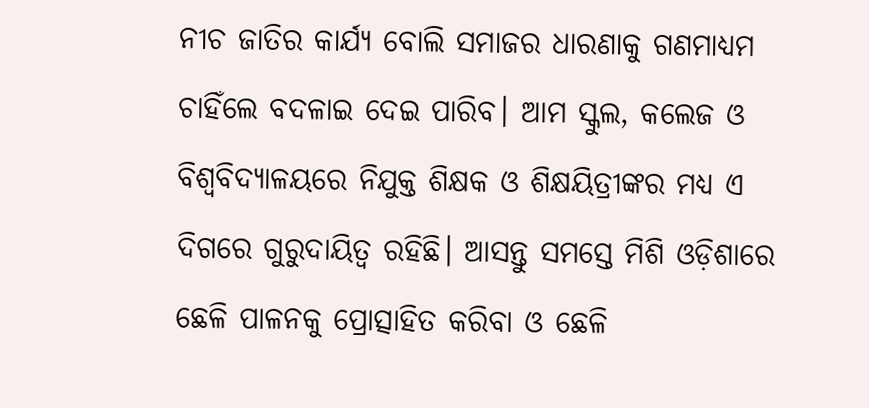ନୀଚ ଜାତିର କାର୍ଯ୍ୟ ବୋଲି ସମାଜର ଧାରଣାକୁ ଗଣମାଧ୍ୟମ ଚାହିଁଲେ ବଦଳାଇ ଦେଇ ପାରିବ। ଆମ ସ୍କୁଲ, କଲେଜ ଓ ବିଶ୍ୱବିଦ୍ୟାଳୟରେ ନିଯୁକ୍ତ ଶିକ୍ଷକ ଓ ଶିକ୍ଷୟିତ୍ରୀଙ୍କର ମଧ୍ୟ ଏ ଦିଗରେ ଗୁରୁଦାୟିତ୍ୱ ରହିଛି। ଆସନ୍ତୁ ସମସ୍ତେ ମିଶି ଓଡ଼ିଶାରେ ଛେଳି ପାଳନକୁ ପ୍ରୋତ୍ସାହିତ କରିବା ଓ ଛେଳି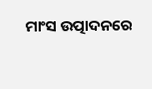ମାଂସ ଉତ୍ପାଦନରେ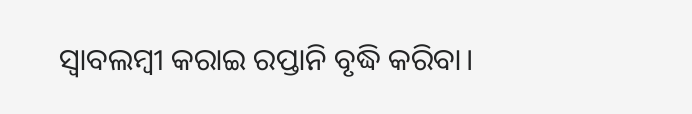ସ୍ବାବଲମ୍ବୀ କରାଇ ରପ୍ତାନି ବୃଦ୍ଧି କରିବା।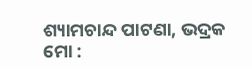ଶ୍ୟାମଚାନ୍ଦ ପାଟଣା, ଭଦ୍ରକ
ମୋ :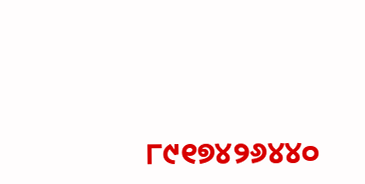୮୯୧୭୪୨୬୪୪୦